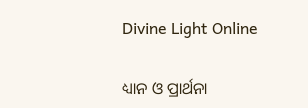Divine Light Online

ଧ୍ୟାନ ଓ ପ୍ରାର୍ଥନା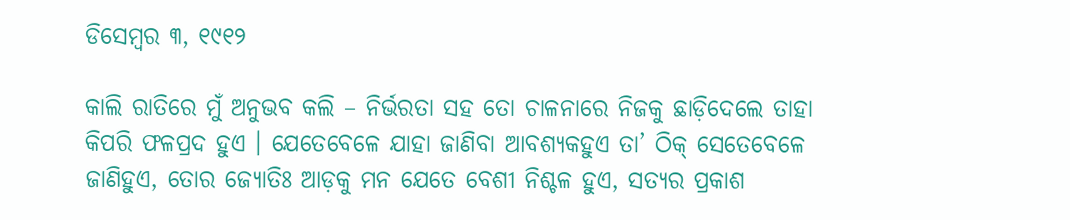ଡିସେମ୍ବର ୩, ୧୯୧୨

କାଲି ରାତିରେ ମୁଁ ଅନୁଭବ କଲି – ନିର୍ଭରତା ସହ ତୋ ଚାଳନାରେ ନିଜକୁ ଛାଡ଼ିଦେଲେ ତାହା କିପରି ଫଳପ୍ରଦ ହୁଏ । ଯେତେବେଳେ ଯାହା ଜାଣିବା ଆବଶ୍ୟକହୁଏ ତା’ ଠିକ୍ ସେତେବେଳେ ଜାଣିହୁଏ, ତୋର ଜ୍ୟୋତିଃ ଆଡ଼କୁ ମନ ଯେତେ ବେଶୀ ନିଶ୍ଚଳ ହୁଏ, ସତ୍ୟର ପ୍ରକାଶ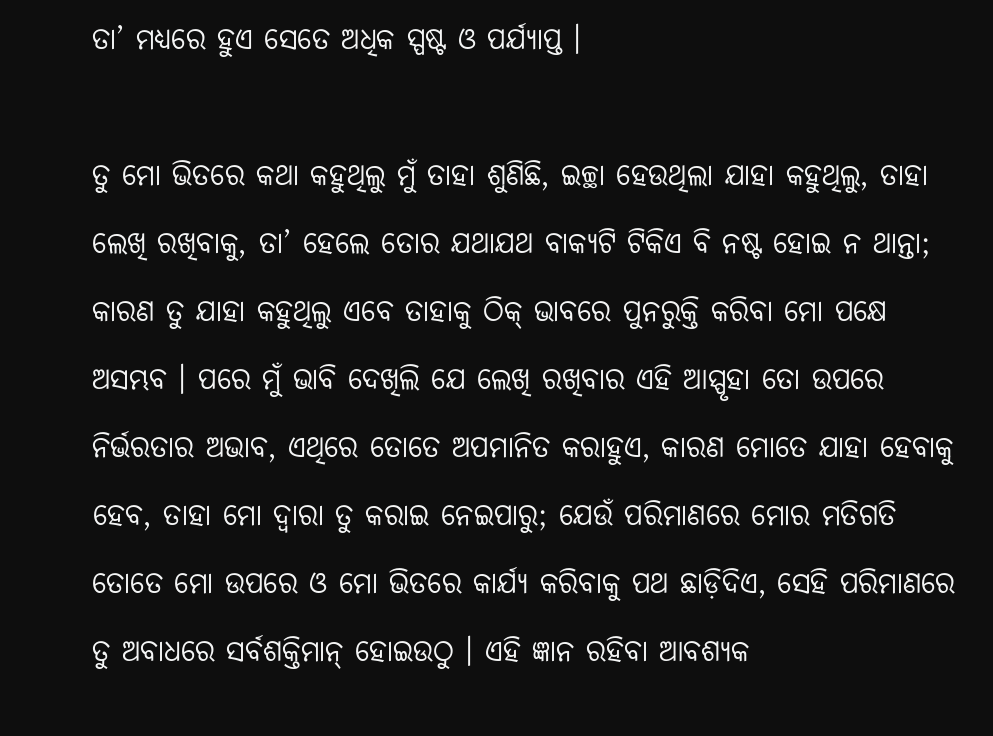ତା’ ମଧ୍ୟରେ ହୁଏ ସେତେ ଅଧିକ ସ୍ପଷ୍ଟ ଓ ପର୍ଯ୍ୟାପ୍ତ ।

ତୁ ମୋ ଭିତରେ କଥା କହୁଥିଲୁ ମୁଁ ତାହା ଶୁଣିଛି, ଇଚ୍ଛା ହେଉଥିଲା ଯାହା କହୁଥିଲୁ, ତାହା ଲେଖି ରଖିବାକୁ, ତା’ ହେଲେ ତୋର ଯଥାଯଥ ବାକ୍ୟଟି ଟିକିଏ ବି ନଷ୍ଟ ହୋଇ ନ ଥାନ୍ତା; କାରଣ ତୁ ଯାହା କହୁଥିଲୁ ଏବେ ତାହାକୁ ଠିକ୍ ଭାବରେ ପୁନରୁକ୍ତି କରିବା ମୋ ପକ୍ଷେ ଅସମ୍ଭବ । ପରେ ମୁଁ ଭାବି ଦେଖିଲି ଯେ ଲେଖି ରଖିବାର ଏହି ଆସ୍ପୃହା ତୋ ଉପରେ ନିର୍ଭରତାର ଅଭାବ, ଏଥିରେ ତୋତେ ଅପମାନିତ କରାହୁଏ, କାରଣ ମୋତେ ଯାହା ହେବାକୁ ହେବ, ତାହା ମୋ ଦ୍ୱାରା ତୁ କରାଇ ନେଇପାରୁ; ଯେଉଁ ପରିମାଣରେ ମୋର ମତିଗତି ତୋତେ ମୋ ଉପରେ ଓ ମୋ ଭିତରେ କାର୍ଯ୍ୟ କରିବାକୁ ପଥ ଛାଡ଼ିଦିଏ, ସେହି ପରିମାଣରେ ତୁ ଅବାଧରେ ସର୍ବଶକ୍ତିମାନ୍ ହୋଇଉଠୁ । ଏହି ଜ୍ଞାନ ରହିବା ଆବଶ୍ୟକ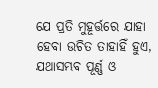ଯେ ପ୍ରତି ମୁହୂର୍ତ୍ତରେ ଯାହା ହେବା ଉଚିତ ତାହାହିଁ ହୁଏ, ଯଥାସମ୍ଭବ ପୂର୍ଣ୍ଣ ଓ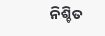ନିଶ୍ଚିତ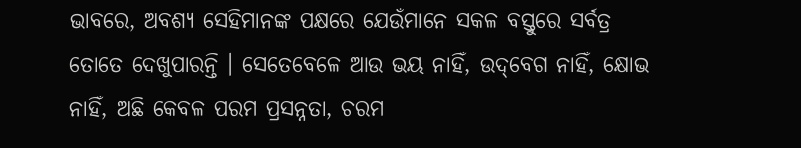ଭାବରେ, ଅବଶ୍ୟ ସେହିମାନଙ୍କ ପକ୍ଷରେ ଯେଉଁମାନେ ସକଳ ବସ୍ତୁରେ ସର୍ବତ୍ର ତୋତେ ଦେଖୁପାରନ୍ତି । ସେତେବେଳେ ଆଉ ଭୟ ନାହିଁ, ଉଦ୍‌ବେଗ ନାହିଁ, କ୍ଷୋଭ ନାହିଁ, ଅଛି କେବଳ ପରମ ପ୍ରସନ୍ନତା, ଚରମ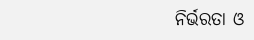ନିର୍ଭରତା ଓ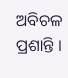ଅବିଚଳ ପ୍ରଶାନ୍ତି ।